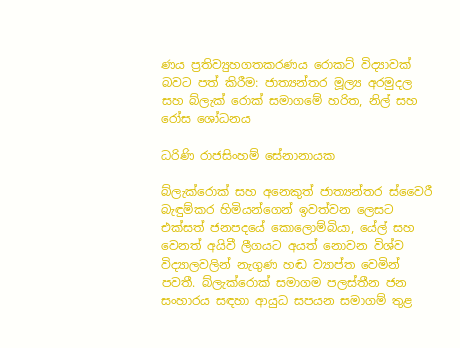ණය ප්‍රතිව්‍යුහගතකරණය රොකට් විද්‍යාවක් බවට පත් කිරීම: ජාත්‍යන්තර මූල්‍ය අරමුදල සහ බ්ලැක් රොක් සමාගමේ හරිත, නිල් සහ රෝස ශෝධනය

ධරිණි රාජසිංහම් සේනානායක

බ්ලැක්රොක් සහ අනෙකුත් ජාත්‍යන්තර ස්වෛරී බැඳුම්කර හිමියන්ගෙන් ඉවත්වන ලෙසට එක්සත් ජනපදයේ කොලොම්බියා, යේල් සහ වෙනත් අයිවී ලීගයට අයත් නොවන විශ්ව විද්‍යාලවලින් නැගුණ හඬ ව්‍යාප්ත වෙමින් පවතී. බ්ලැක්රොක් සමාගම පලස්තීන ජන සංහාරය සඳහා ආයුධ සපයන සමාගම් තුළ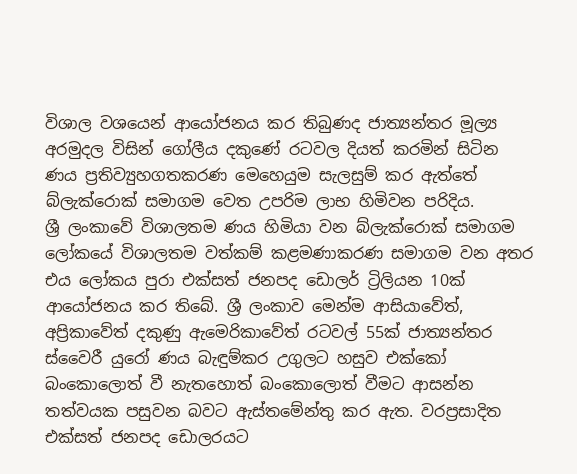විශාල වශයෙන් ආයෝජනය කර තිබුණද ජාත්‍යන්තර මූල්‍ය අරමුදල විසින් ගෝලීය දකුණේ රටවල දියත් කරමින් සිටින ණය ප්‍රතිව්‍යුහගතකරණ මෙහෙයුම සැලසුම් කර ඇත්තේ බ්ලැක්රොක් සමාගම වෙත උපරිම ලාභ හිමිවන පරිදිය.
ශ්‍රී ලංකාවේ විශාලතම ණය හිමියා වන බ්ලැක්රොක් සමාගම ලෝකයේ විශාලතම වත්කම් කළමණාකරණ සමාගම වන අතර එය ලෝකය පුරා එක්සත් ජනපද ඩොලර් ට්‍රිලියන 10ක් ආයෝජනය කර තිබේ. ශ්‍රී ලංකාව මෙන්ම ආසියාවේත්, අප්‍රිකාවේත් දකුණු ඇමෙරිකාවේත් රටවල් 55ක් ජාත්‍යන්තර ස්වෛරී යුරෝ ණය බැඳුම්කර උගුලට හසුව එක්කෝ බංකොලොත් වී නැතහොත් බංකොලොත් වීමට ආසන්න තත්වයක පසුවන බවට ඇස්තමේන්තු කර ඇත. වරප්‍රසාදිත එක්සත් ජනපද ඩොලරයට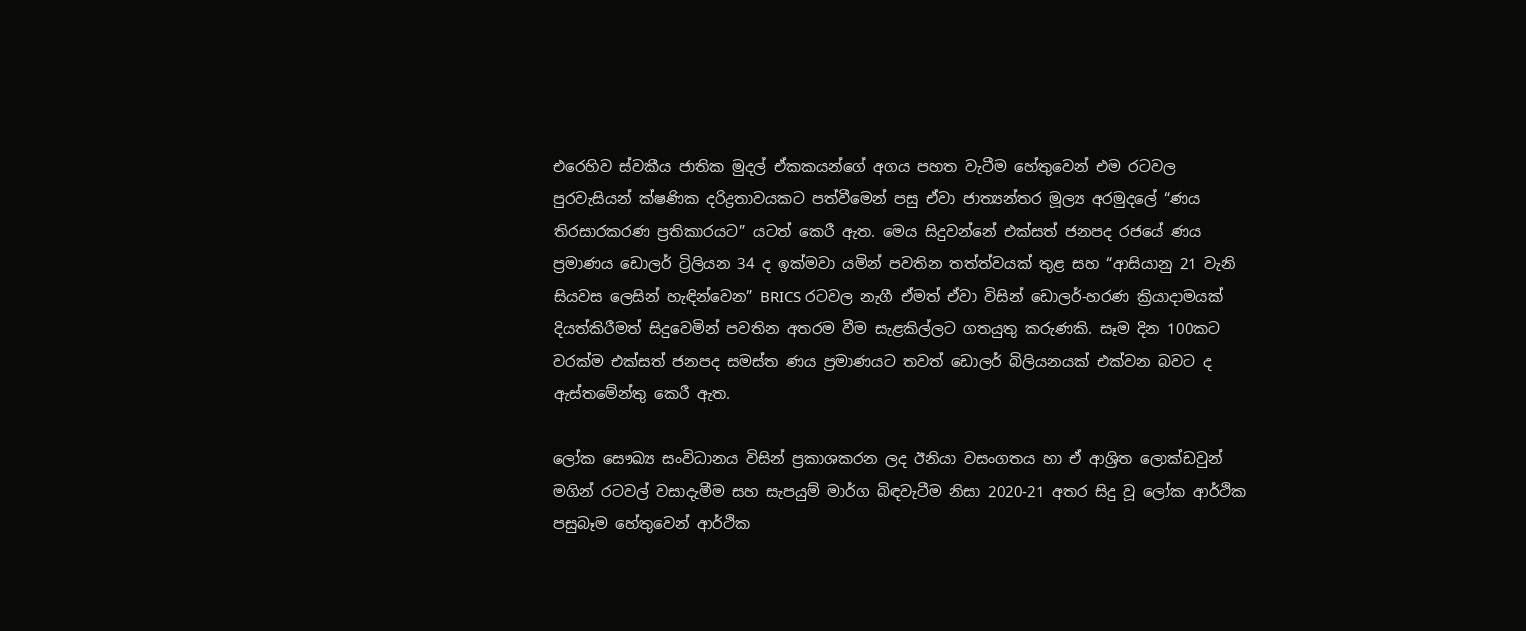එරෙහිව ස්වකීය ජාතික මුදල් ඒකකයන්ගේ අගය පහත වැටීම හේතුවෙන් එම රටවල පුරවැසියන් ක්ෂණික දරිද්‍රතාවයකට පත්වීමෙන් පසු ඒවා ජාත්‍යන්තර මූල්‍ය අරමුදලේ “ණය තිරසාරකරණ ප්‍රතිකාරයට” යටත් කෙරී ඇත. මෙය සිදුවන්නේ එක්සත් ජනපද රජයේ ණය ප්‍රමාණය ඩොලර් ට්‍රිලියන 34 ද ඉක්මවා යමින් පවතින තත්ත්වයක් තුළ සහ “ආසියානු 21 වැනි සියවස ලෙසින් හැඳින්වෙන” BRICS රටවල නැගී ඒමත් ඒවා විසින් ඩොලර්-හරණ ක්‍රියාදාමයක් දියත්කිරීමත් සිදුවෙමින් පවතින අතරම වීම සැළකිල්ලට ගතයුතු කරුණකි. සෑම දින 100කට වරක්ම එක්සත් ජනපද සමස්ත ණය ප්‍රමාණයට තවත් ඩොලර් බිලියනයක් එක්වන බවට ද ඇස්තමේන්තු කෙරී ඇත.

ලෝක සෞඛ්‍ය සංවිධානය විසින් ප්‍රකාශකරන ලද ඊනියා වසංගතය හා ඒ ආශ්‍රිත ලොක්ඩවුන් මගින් රටවල් වසාදැමීම සහ සැපයුම් මාර්ග බිඳවැටීම නිසා 2020-21 අතර සිදු වූ ලෝක ආර්ථික පසුබෑම හේතුවෙන් ආර්ථික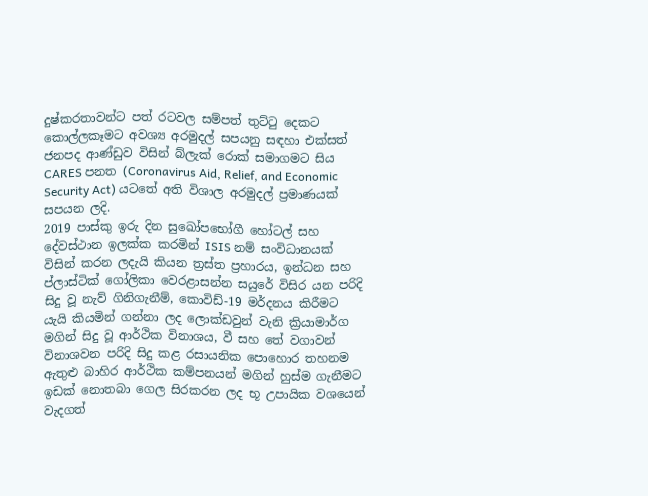දුෂ්කරතාවන්ට පත් රටවල සම්පත් තුට්ටු දෙකට කොල්ලකෑමට අවශ්‍ය අරමුදල් සපයනු සඳහා එක්සත් ජනපද ආණ්ඩුව විසින් බ්ලැක් රොක් සමාගමට සිය CARES පනත (Coronavirus Aid, Relief, and Economic Security Act) යටතේ අති විශාල අරමුදල් ප්‍රමාණයක් සපයන ලදි.
2019 පාස්කු ඉරු දින සුඛෝපභෝගී හෝටල් සහ දේවස්ථාන ඉලක්ක කරමින් ISIS නම් සංවිධානයක් විසින් කරන ලදැයි කියන ත්‍රස්ත ප්‍රහාරය, ඉන්ධන සහ ප්ලාස්ටික් ගෝලිකා වෙරළාසන්න සයුරේ විසිර යන පරිදි සිදු වූ නැව් ගිනිගැනීම්, කොවිඩ්-19 මර්දනය කිරීමට යැයි කියමින් ගන්නා ලද ලොක්ඩවුන් වැනි ක්‍රියාමාර්ග මගින් සිදු වූ ආර්ථික විනාශය, වී සහ තේ වගාවන් විනාශවන පරිදි සිදු කළ රසායනික පොහොර තහනම ඇතුළු බාහිර ආර්ථික කම්පනයන් මගින් හුස්ම ගැනීමට ඉඩක් නොතබා ගෙල සිරකරන ලද භූ උපායික වශයෙන් වැදගත්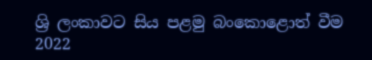ශ්‍රි ලංකාවට සිය පළමු බංකොළොත් වීම 2022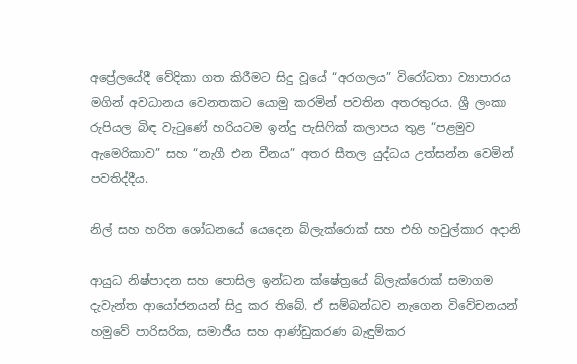අප්‍රේලයේදී වේදිකා ගත කිරීමට සිදු වූයේ “අරගලය” විරෝධතා ව්‍යාපාරය මගින් අවධානය වෙනතකට යොමු කරමින් පවතින අතරතුරය. ශ්‍රී ලංකා රුපියල බිඳ වැටුණේ හරියටම ඉන්දු පැසිෆික් කලාපය තුළ “පළමුව ඇමෙරිකාව” සහ “නැගී එන චීනය” අතර සීතල යුද්ධය උත්සන්න වෙමින් පවතිද්දීය.

නිල් සහ හරිත ශෝධනයේ යෙදෙන බ්ලැක්රොක් සහ එහි හවුල්කාර අදානි

ආයුධ නිෂ්පාදන සහ පොසිල ඉන්ධන ක්ෂේත්‍රයේ බ්ලැක්රොක් සමාගම දැවැන්ත ආයෝජනයන් සිදු කර තිබේ. ඒ සම්බන්ධව නැගෙන විවේචනයන් හමුවේ පාරිසරික, සමාජීය සහ ආණ්ඩුකරණ බැඳුම්කර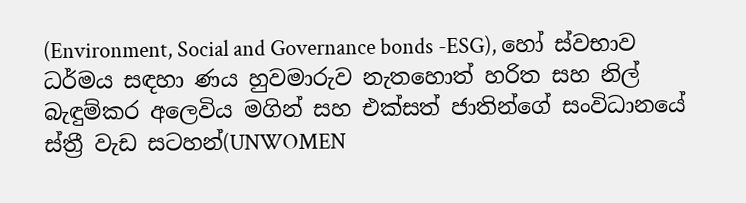(Environment, Social and Governance bonds -ESG), හෝ ස්වභාව ධර්මය සඳහා ණය හුවමාරුව නැතහොත් හරිත සහ නිල් බැඳුම්කර අලෙවිය මගින් සහ එක්සත් ජාතින්ගේ සංවිධානයේ ස්ත්‍රී වැඩ සටහන්(UNWOMEN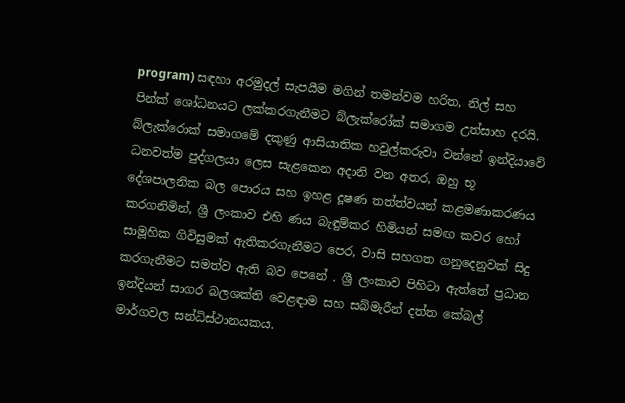program) සඳහා අරමුදල් සැපයීම මගින් තමන්වම හරිත, නිල් සහ පින්ක් ශෝධනයට ලක්කරගැනීමට බ්ලැක්රෝක් සමාගම උත්සාහ දරයි.
බ්ලැක්රොක් සමාගමේ දකුණු ආසියාතික හවුල්කරුවා වන්නේ ඉන්දියාවේ ධනවත්ම පුද්ගලයා ලෙස සැළකෙන අදානි වන අතර, ඔහු භූ දේශපාලනික බල පොරය සහ ඉහළ දූෂණ තත්ත්වයන් කළමණාකරණය කරගනිමින්, ශ්‍රී ලංකාව එහි ණය බැඳුම්කර හිමියන් සමඟ කවර හෝ සාමූහික ගිවිසුමක් ඇතිකරගැනීමට පෙර, වාසි සහගත ගනුදෙනුවක් සිදු කරගැනීමට සමත්ව ඇති බව පෙනේ . ශ්‍රී ලංකාව පිහිටා ඇත්තේ ප්‍රධාන ඉන්දියන් සාගර බලශක්ති වෙළඳාම සහ සබ්මැරීන් දත්ත කේබල් මාර්ගවල සන්ධිස්ථානයකය.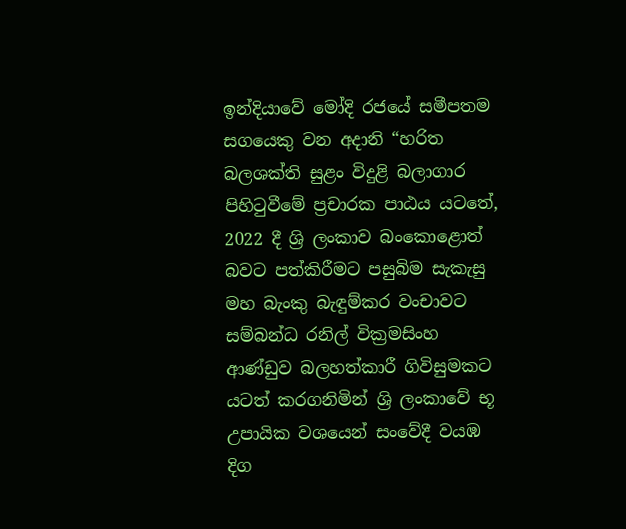ඉන්දියාවේ මෝදි රජයේ සමීපතම සගයෙකු වන අදානි “හරිත බලශක්ති සුළං විදුළි බලාගාර පිහිටුවීමේ ප්‍රචාරක පාඨය යටතේ, 2022 දී ශ්‍රි ලංකාව බංකොළොත් බවට පත්කිරීමට පසුබිම සැකැසු මහ බැංකු බැඳුම්කර වංචාවට සම්බන්ධ රනිල් වික්‍රමසිංහ ආණ්ඩුව බලහත්කාරී ගිවිසුමකට යටත් කරගනිමින් ශ්‍රි ලංකාවේ භූ උපායික වශයෙන් සංවේදී වයඹ දිග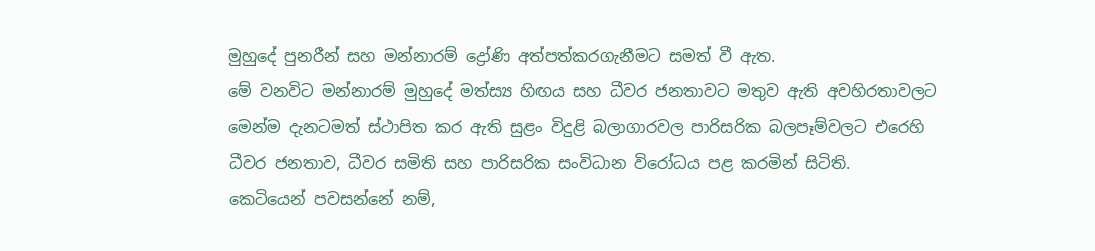මුහුදේ පුනරීන් සහ මන්නාරම් ද්‍රෝණි අත්පත්කරගැනීමට සමත් වී ඇත.
මේ වනවිට මන්නාරම් මුහුදේ මත්ස්‍ය හිඟය සහ ධීවර ජනතාවට මතුව ඇති අවහිරතාවලට මෙන්ම දැනටමත් ස්ථාපිත කර ඇති සුළං විදුළි බලාගාරවල පාරිසරික බලපෑම්වලට එරෙහි ධීවර ජනතාව, ධීවර සමිති සහ පාරිසරික සංවිධාන විරෝධය පළ කරමින් සිටිති.
කෙටියෙන් පවසන්නේ නම්,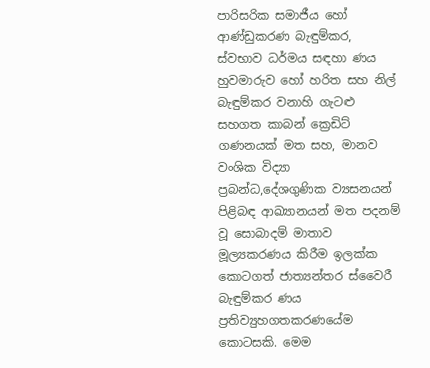පාරිසරික සමාජීය හෝ ආණ්ඩුකරණ බැඳුම්කර, ස්වභාව ධර්මය සඳහා ණය හුවමාරුව හෝ හරිත සහ නිල් බැඳුම්කර වනාහි ගැටළු සහගත කාබන් ක්‍රෙඩිට් ගණනයක් මත සහ, මානව වංශික විද්‍යා ප්‍රබන්ධ,දේශගුණික ව්‍යසනයන් පිළිබඳ ආඛ්‍යානයන් මත පදනම් වූ සොබාදම් මාතාව මූල්‍යකරණය කිරීම ඉලක්ක කොටගත් ජාත්‍යන්තර ස්වෛරී බැඳුම්කර ණය ප්‍රතිව්‍යුහගතකරණයේම කොටසකි. මෙම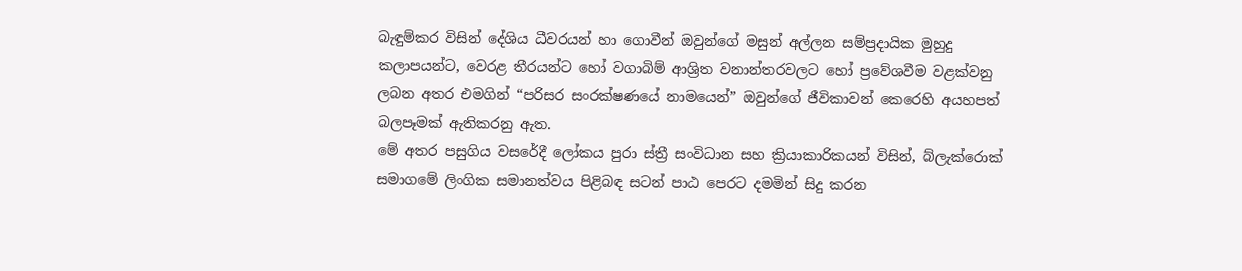බැඳුම්කර විසින් දේශිය ධීවරයන් හා ගොවීන් ඔවුන්ගේ මසුන් අල්ලන සම්ප්‍රදායික මුහුදු කලාපයන්ට, වෙරළ තීරයන්ට හෝ වගාබිම් ආශ්‍රිත වනාන්තරවලට හෝ ප්‍රවේශවීම වළක්වනු ලබන අතර එමගින් “පරිසර සංරක්ෂණයේ නාමයෙන්” ඔවුන්ගේ ජීවිකාවන් කෙරෙහි අයහපත් බලපෑමක් ඇතිකරනු ඇත.
මේ අතර පසුගිය වසරේදී ලෝකය පුරා ස්ත්‍රී සංවිධාන සහ ක්‍රියාකාරිකයන් විසින්, බ්ලැක්රොක් සමාගමේ ලිංගික සමානත්වය පිළිබඳ සටන් පාඨ පෙරට දමමින් සිදු කරන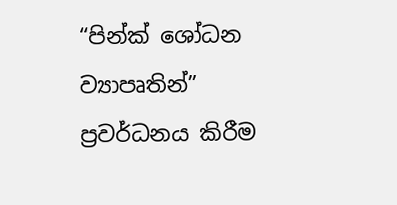“පින්ක් ශෝධන ව්‍යාපෘතින්” ප්‍රවර්ධනය කිරීම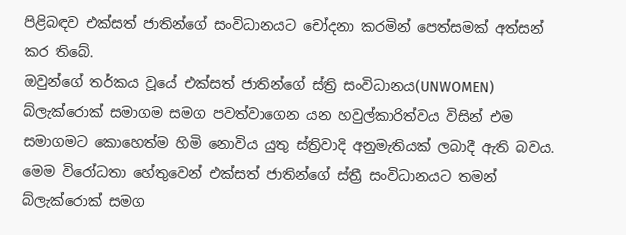පිළිබඳව එක්සත් ජාතින්ගේ සංවිධානයට චෝදනා කරමින් පෙත්සමක් අත්සන් කර තිබේ.
ඔවුන්ගේ තර්කය වූයේ එක්සත් ජාතින්ගේ ස්ත්‍රි සංවිධානය(UNWOMEN) බ්ලැක්රොක් සමාගම සමග පවත්වාගෙන යන හවුල්කාරිත්වය විසින් එම සමාගමට කොහෙත්ම හිමි නොවිය යුතු ස්ත්‍රිවාදි අනුමැතියක් ලබාදී ඇති බවය. මෙම විරෝධතා හේතුවෙන් එක්සත් ජාතින්ගේ ස්ත්‍රී සංවිධානයට තමන් බ්ලැක්රොක් සමග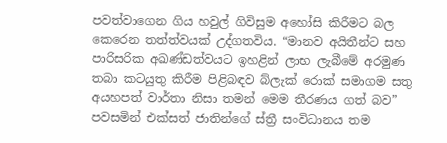පවත්වාගෙන ගිය හවුල් ගිවිසුම අහෝසි කිරීමට බල කෙරෙන තත්ත්වයක් උද්ගතවිය. “මානව අයිතීන්ට සහ පාරිසරික අඛණ්ඩත්වයට ඉහළින් ලාභ ලැබීමේ අරමුණ තබා කටයුතු කිරීම පිළිබඳව බ්ලැක් රොක් සමාගම සතු අයහපත් වාර්තා නිසා තමන් මෙම තීරණය ගත් බව” පවසමින් එක්සත් ජාතින්ගේ ස්ත්‍රී සංවිධානය තම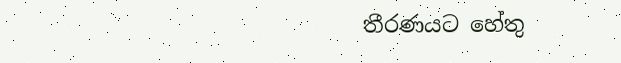තීරණයට හේතු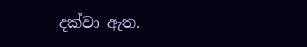දක්වා ඇත.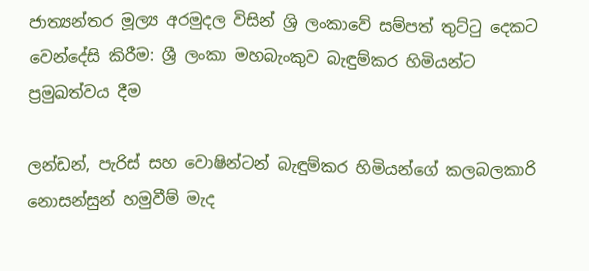ජාත්‍යන්තර මූල්‍ය අරමුදල විසින් ශ්‍රි ලංකාවේ සම්පත් තුට්ටු දෙකට වෙන්දේසි කිරීම: ශ්‍රී ලංකා මහබැංකුව බැඳුම්කර හිමියන්ට ප්‍රමුඛත්වය දීම

ලන්ඩන්, පැරිස් සහ වොෂින්ටන් බැඳුම්කර හිමියන්ගේ කලබලකාරි නොසන්සුන් හමුවීම් මැද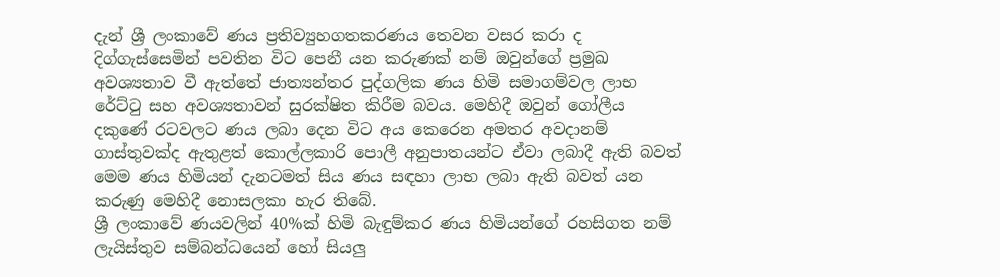දැන් ශ්‍රී ලංකාවේ ණය ප්‍රතිව්‍යුහගතකරණය තෙවන වසර කරා ද දිග්ගැස්සෙමින් පවතින විට පෙනී යන කරුණක් නම් ඔවුන්ගේ ප්‍රමුඛ අවශ්‍යතාව වී ඇත්තේ ජාත්‍යන්තර පුද්ගලික ණය හිමි සමාගම්වල ලාභ රේට්ටු සහ අවශ්‍යතාවන් සුරක්ෂිත කිරීම බවය. මෙහිදී ඔවුන් ගෝලීය දකුණේ රටවලට ණය ලබා දෙන විට අය කෙරෙන අමතර අවදානම් ගාස්තුවක්ද ඇතුළත් කොල්ලකාරි පොලී අනුපාතයන්ට ඒවා ලබාදී ඇති බවත් මෙම ණය හිමියන් දැනටමත් සිය ණය සඳහා ලාභ ලබා ඇති බවත් යන කරුණු මෙහිදී නොසලකා හැර තිබේ.
ශ්‍රී ලංකාවේ ණයවලින් 40%ක් හිමි බැඳුම්කර ණය හිමියන්ගේ රහසිගත නම් ලැයිස්තුව සම්බන්ධයෙන් හෝ සියලු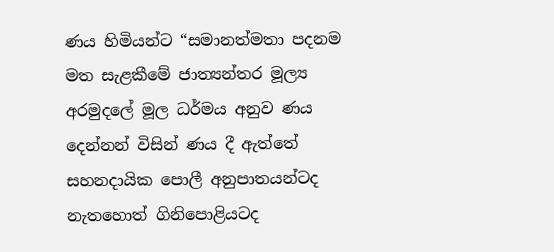ණය හිමියන්ට “සමානත්මතා පදනම මත සැළකීමේ ජාත්‍යන්තර මූල්‍ය අරමුදලේ මූල ධර්මය අනුව ණය දෙන්නන් විසින් ණය දී ඇත්තේ සහනදායික පොලී අනුපාතයන්ටද නැතහොත් ගිනිපොළියටද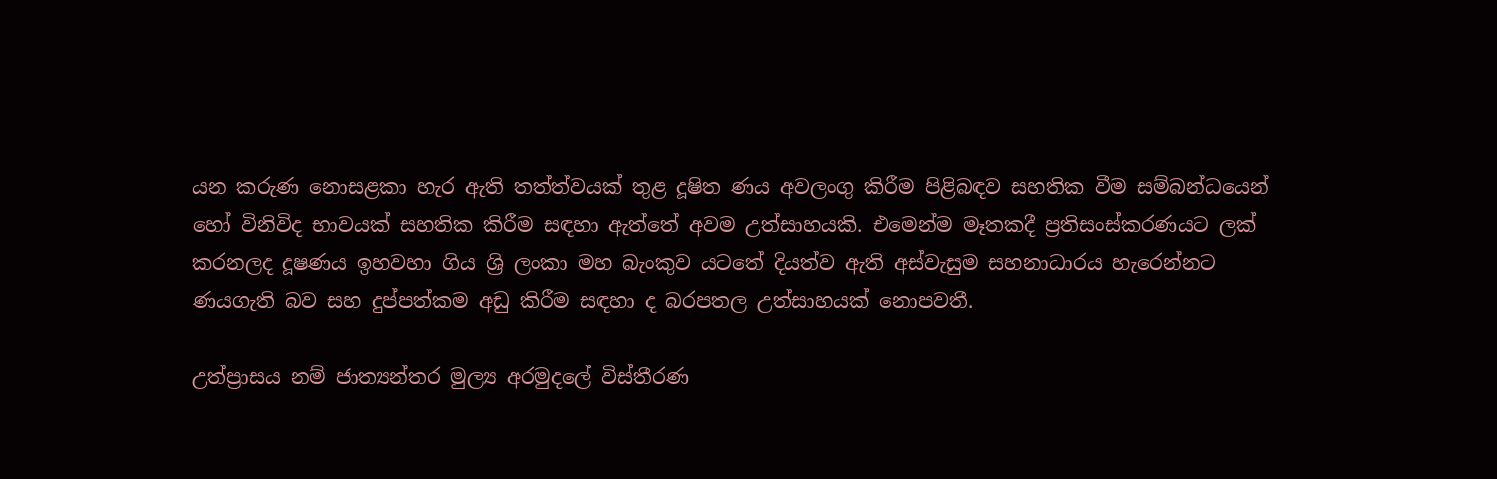යන කරුණ නොසළකා හැර ඇති තත්ත්වයක් තුළ දූෂිත ණය අවලංගු කිරීම පිළිබඳව සහතික වීම සම්බන්ධයෙන් හෝ විනිවිද භාවයක් සහතික කිරීම සඳහා ඇත්තේ අවම උත්සාහයකි. එමෙන්ම මෑතකදී ප්‍රතිසංස්කරණයට ලක් කරනලද දූෂණය ඉහවහා ගිය ශ්‍රි ලංකා මහ බැංකුව යටතේ දියත්ව ඇති අස්වැසුම සහනාධාරය හැරෙන්නට ණයගැති බව සහ දුප්පත්කම අඩු කිරීම සඳහා ද බරපතල උත්සාහයක් නොපවතී.

උත්ප්‍රාසය නම් ජාත්‍යන්තර මුල්‍ය අරමුදලේ විස්තීරණ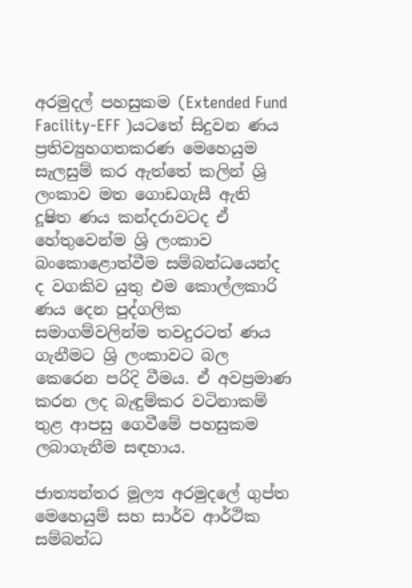අරමුදල් පහසුකම (Extended Fund Facility-EFF )යටතේ සිදුවන ණය ප්‍රතිව්‍යුහගතකරණ මෙහෙයුම සැලසුම් කර ඇත්තේ කලින් ශ්‍රි ලංකාව මත ගොඩගැසී ඇති දූෂිත ණය කන්දරාවටද ඒ හේතුවෙන්ම ශ්‍රි ලංකාව බංකොළොත්වීම සම්බන්ධයෙන්ද ද වගකිව යුතු එම කොල්ලකාරි ණය දෙන පුද්ගලික සමාගම්වලින්ම තවදුරටත් ණය ගැනීමට ශ්‍රි ලංකාවට බල කෙරෙන පරිදි වීමය. ඒ අවප්‍රමාණ කරන ලද බැඳුම්කර වටිනාකම් තුළ ආපසු ගෙවීමේ පහසුකම ලබාගැනීම සඳහාය.

ජාත්‍යන්තර මූල්‍ය අරමුදලේ ගුප්ත මෙහෙයුම් සහ සාර්ව ආර්ථික සම්බන්ධ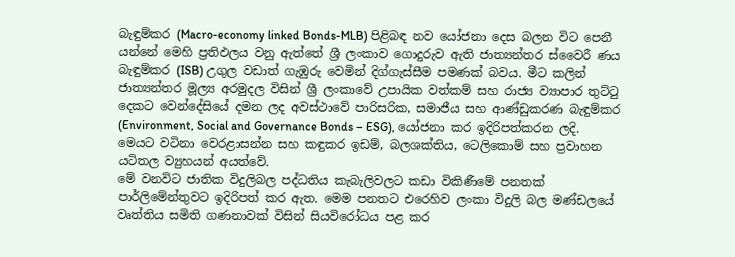බැඳුම්කර (Macro-economy linked Bonds-MLB) පිළිබඳ නව යෝජනා දෙස බලන විට පෙනී යන්නේ මෙහි ප්‍රතිඵලය වනු ඇත්තේ ශ්‍රී ලංකාව ගොදුරුව ඇති ජාත්‍යන්තර ස්වෛරී ණය බැඳුම්කර (ISB) උගුල වඩාත් ගැඹුරු වෙමින් දිග්ගැස්සීම පමණක් බවය. මීට කලින් ජාත්‍යන්තර මූල්‍ය අරමුදල විසින් ශ්‍රී ලංකාවේ උපායික වත්කම් සහ රාජ්‍ය ව්‍යාපාර තුට්ටු දෙකට වෙන්දේසියේ දමන ලද අවස්ථාවේ පාරිසරික, සමාජීය සහ ආණ්ඩුකරණ බැඳුම්කර (Environment, Social and Governance Bonds – ESG), යෝජනා කර ඉදිරිපත්කරන ලදි. මෙයට වටිනා වෙරළාසන්න සහ කඳුකර ඉඩම්, බලශක්තිය, ටෙලිකොම් සහ ප්‍රවාහන යටිතල ව්‍යුහයන් අයත්වේ.
මේ වනවිට ජාතික විදුලිබල පද්ධතිය කැබැලිවලට කඩා විකිණීමේ පනතක් පාර්ලිමේන්තුවට ඉදිරිපත් කර ඇත. මෙම පනතට එරෙහිව ලංකා විදුලි බල මණ්ඩලයේ වෘත්තිය සමිති ගණනාවක් විසින් සියවිරෝධය පළ කර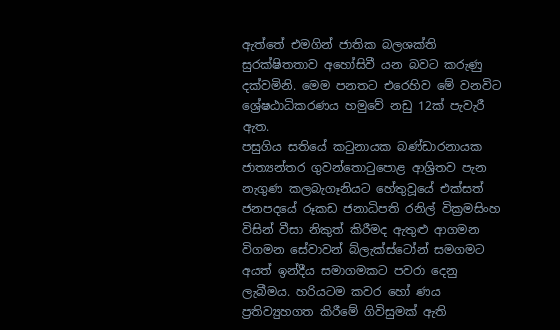ඇත්තේ එමගින් ජාතික බලශක්ති සුරක්ෂිතතාව අහෝසිවී යන බවට කරුණු දක්වමිනි. මෙම පනතට එරෙහිව මේ වනවිට ශ්‍රේෂඨාධිකරණය හමුවේ නඩු 12ක් පැවැරී ඇත.
පසුගිය සතියේ කටුනායක බණ්ඩාරනායක ජාත්‍යන්තර ගුවන්තොටුපොළ ආශ්‍රිතව පැන නැගුණ කලබැගෑනියට හේතුවූයේ එක්සත් ජනපදයේ රූකඩ ජනාධිපති රනිල් වික්‍රමසිංහ විසින් වීසා නිකුත් කිරීමද ඇතුළු ආගමන විගමන සේවාවන් බ්ලැක්ස්ටෝන් සමගමට අයත් ඉන්දීය සමාගමකට පවරා දෙනු ලැබීමය. හරියටම කවර හෝ ණය ප්‍රතිව්‍යුහගත කිරීමේ ගිවිසුමක් ඇති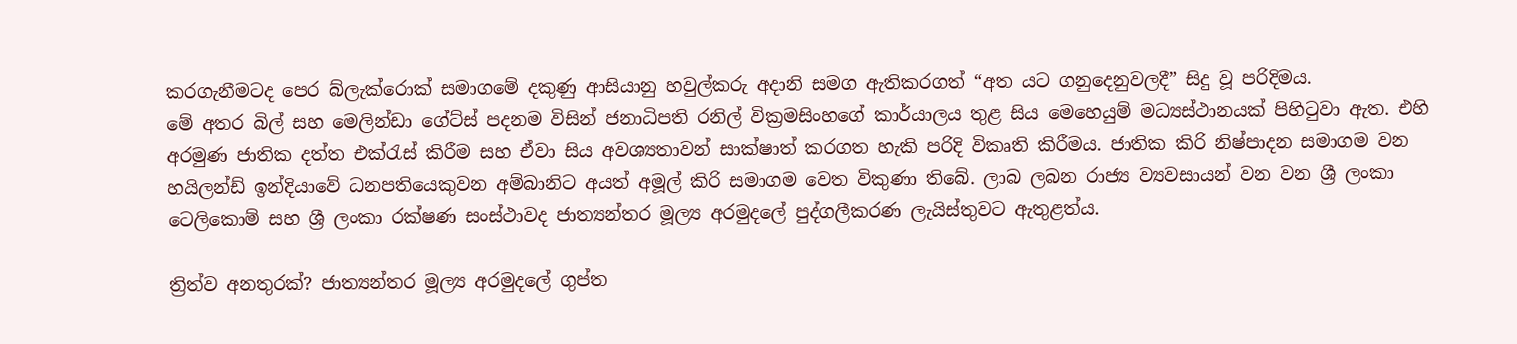කරගැනීමටද පෙර බ්ලැක්රොක් සමාගමේ දකුණු ආසියානු හවුල්කරු අදානි සමග ඇතිකරගත් “අත යට ගනුදෙනුවලදී” සිදු වූ පරිදිමය.
මේ අතර බිල් සහ මෙලින්ඩා ගේට්ස් පදනම විසින් ජනාධිපති රනිල් වික්‍රමසිංහගේ කාර්යාලය තුළ සිය මෙහෙයුම් මධ්‍යස්ථානයක් පිහිටුවා ඇත. එහි අරමුණ ජාතික දත්ත එක්රැස් කිරීම සහ ඒවා සිය අවශ්‍යතාවන් සාක්ෂාත් කරගත හැකි පරිදි විකෘති කිරීමය. ජාතික කිරි නිෂ්පාදන සමාගම වන හයිලන්ඩ් ඉන්දියාවේ ධනපතියෙකුවන අම්බානිට අයත් අමූල් කිරි සමාගම වෙත විකුණා තිබේ. ලාබ ලබන රාජ්‍ය ව්‍යවසායන් වන වන ශ්‍රී ලංකා ටෙලිකොම් සහ ශ්‍රී ලංකා රක්ෂණ සංස්ථාවද ජාත්‍යන්තර මූල්‍ය අරමුදලේ පුද්ගලීකරණ ලැයිස්තුවට ඇතුළත්ය.

ත්‍රිත්ව අනතුරක්? ජාත්‍යන්තර මූල්‍ය අරමුදලේ ගුප්ත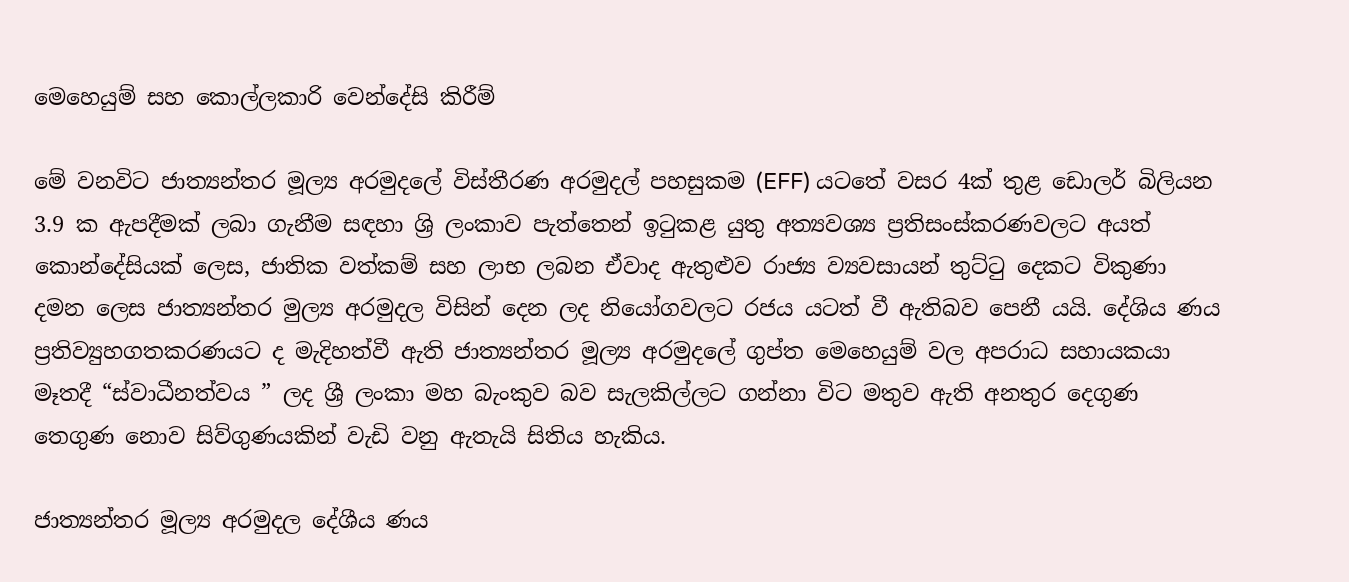මෙහෙයුම් සහ කොල්ලකාරි වෙන්දේසි කිරීම්

මේ වනවිට ජාත්‍යන්තර මූල්‍ය අරමුදලේ විස්තීරණ අරමුදල් පහසුකම (EFF) යටතේ වසර 4ක් තුළ ඩොලර් බිලියන 3.9 ක ඇපදීමක් ලබා ගැනීම සඳහා ශ්‍රි ලංකාව පැත්තෙන් ඉටුකළ යුතු අත්‍යවශ්‍ය ප්‍රතිසංස්කරණවලට අයත් කොන්දේසියක් ලෙස, ජාතික වත්කම් සහ ලාභ ලබන ඒවාද ඇතුළුව රාජ්‍ය ව්‍යවසායන් තුට්ටු දෙකට විකුණා දමන ලෙස ජාත්‍යන්තර මුල්‍ය අරමුදල විසින් දෙන ලද නියෝගවලට රජය යටත් වී ඇතිබව පෙනී යයි. දේශිය ණය ප්‍රතිව්‍යුහගතකරණයට ද මැදිහත්වී ඇති ජාත්‍යන්තර මූල්‍ය අරමුදලේ ගුප්ත මෙහෙයුම් වල අපරාධ සහායකයා මෑතදී “ස්වාධීනත්වය ” ලද ශ්‍රී ලංකා මහ බැංකුව බව සැලකිල්ලට ගන්නා විට මතුව ඇති අනතුර දෙගුණ තෙගුණ නොව සිව්ගුණයකින් වැඩි වනු ඇතැයි සිතිය හැකිය.

ජාත්‍යන්තර මූල්‍ය අරමුදල දේශීය ණය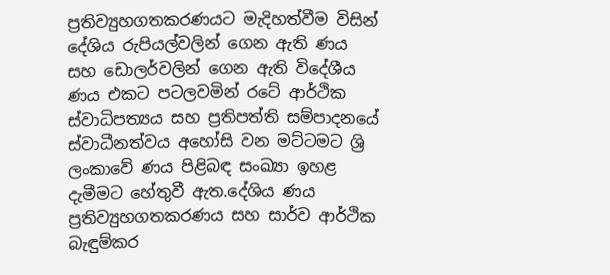ප්‍රතිව්‍යුහගතකරණයට මැදිහත්වීම විසින් දේශිය රුපියල්වලින් ගෙන ඇති ණය සහ ඩොලර්වලින් ගෙන ඇති විදේශීය ණය එකට පටලවමින් රටේ ආර්ථික ස්වාධිපත්‍යය සහ ප්‍රතිපත්ති සම්පාදනයේ ස්වාධීනත්වය අහෝසි වන මට්ටමට ශ්‍රි ලංකාවේ ණය පිළිබඳ සංඛ්‍යා ඉහළ දැමීමට හේතුවී ඇත.දේශිය ණය ප්‍රතිව්‍යුහගතකරණය සහ සාර්ව ආර්ථික බැඳුම්කර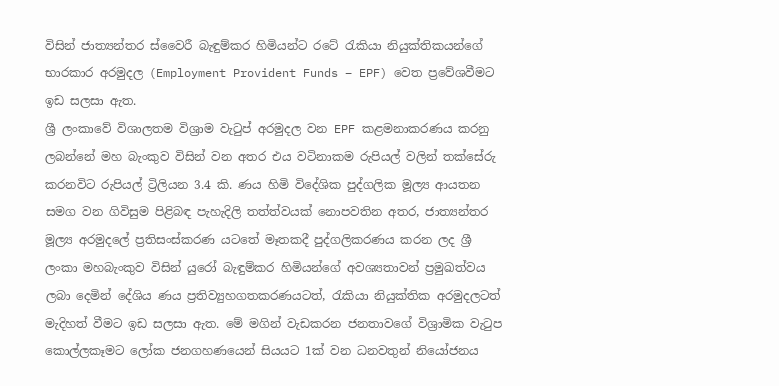විසින් ජාත්‍යන්තර ස්වෛරී බැඳුම්කර හිමියන්ට රටේ රැකියා නියුක්තිකයන්ගේ භාරකාර අරමුදල (Employment Provident Funds – EPF) වෙත ප්‍රවේශවීමට ඉඩ සලසා ඇත.
ශ්‍රී ලංකාවේ විශාලතම විශ්‍රාම වැටුප් අරමුදල වන EPF කළමනාකරණය කරනු ලබන්නේ මහ බැංකුව විසින් වන අතර එය වටිනාකම රුපියල් වලින් තක්සේරු කරනවිට රුපියල් ට්‍රිලියන 3.4 කි. ණය හිමි විදේශික පුද්ගලික මූල්‍ය ආයතන සමග වන ගිවිසුම පිළිබඳ පැහැදිලි තත්ත්වයක් නොපවතින අතර, ජාත්‍යන්තර මූල්‍ය අරමුදලේ ප්‍රතිසංස්කරණ යටතේ මෑතකදී පුද්ගලිකරණය කරන ලද ශ්‍රී ලංකා මහබැංකුව විසින් යුරෝ බැඳුම්කර හිමියන්ගේ අවශ්‍යතාවන් ප්‍රමුඛත්වය ලබා දෙමින් දේශිය ණය ප්‍රතිව්‍යුහගතකරණයටත්, රැකියා නියුක්තික අරමුදලටත් මැදිහත් වීමට ඉඩ සලසා ඇත. මේ මගින් වැඩකරන ජනතාවගේ විශ්‍රාමික වැටුප කොල්ලකෑමට ලෝක ජනගහණයෙන් සියයට 1ක් වන ධනවතුන් නියෝජනය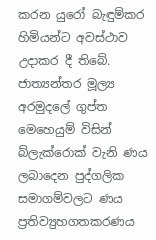කරන යුරෝ බැඳුම්කර හිමියන්ට අවස්ථාව උදාකර දී තිබේ.
ජාත්‍යන්තර මූල්‍ය අරමුදලේ ගුප්ත මෙහෙයුම් විසින් බ්ලැක්රොක් වැනි ණය ලබාදෙන පුද්ගලික සමාගම්වලට ණය ප්‍රතිව්‍යුහගතකරණය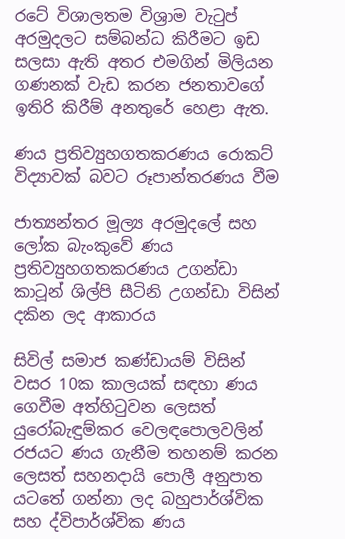රටේ විශාලතම විශ්‍රාම වැටුප් අරමුදලට සම්බන්ධ කිරීමට ඉඩ සලසා ඇති අතර එමගින් මිලියන ගණනක් වැඩ කරන ජනතාවගේ ඉතිරි කිරීම් අනතුරේ හෙළා ඇත.

ණය ප්‍රතිව්‍යුහගතකරණය රොකට් විද්‍යාවක් බවට රූපාන්තරණය වීම

ජාත්‍යන්තර මූල්‍ය අරමුදලේ සහ ලෝක බැංකුවේ ණය ප්‍රතිව්‍යුහගතකරණය උගන්ඩා කාටූන් ශිල්පි සීටිනි උගන්ඩා විසින් දකින ලද ආකාරය

සිවිල් සමාජ කණ්ඩායම් විසින් වසර 10ක කාලයක් සඳහා ණය ගෙවීම අත්හිටුවන ලෙසත් යුරෝබැඳුම්කර වෙලඳපොලවලින් රජයට ණය ගැනීම තහනම් කරන ලෙසත් සහනදායි පොලී අනුපාත යටතේ ගන්නා ලද බහුපාර්ශ්වික සහ ද්විපාර්ශ්වික ණය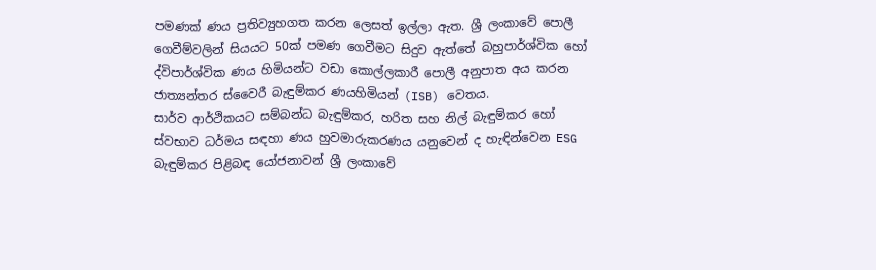පමණක් ණය ප්‍රතිව්‍යුහගත කරන ලෙසත් ඉල්ලා ඇත. ශ්‍රී ලංකාවේ පොලී ගෙවීම්වලින් සියයට 50ක් පමණ ගෙවීමට සිදුව ඇත්තේ බහුපාර්ශ්වික හෝ ද්විපාර්ශ්වික ණය හිමියන්ට වඩා කොල්ලකාරී පොලී අනුපාත අය කරන ජාත්‍යන්තර ස්වෛරී බැඳුම්කර ණයහිමියන් (ISB) වෙතය.
සාර්ව ආර්ථිකයට සම්බන්ධ බැඳුම්කර, හරිත සහ නිල් බැඳුම්කර හෝ ස්වභාව ධර්මය සඳහා ණය හුවමාරුකරණය යනුවෙන් ද හැඳින්වෙන ESG බැඳුම්කර පිළිබඳ යෝජනාවන් ශ්‍රී ලංකාවේ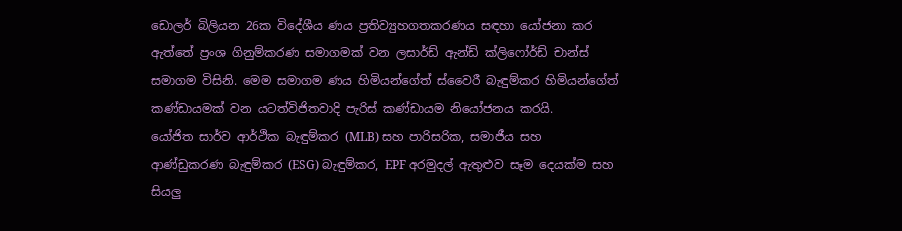ඩොලර් බිලියන 26ක විදේශීය ණය ප්‍රතිව්‍යුහගතකරණය සඳහා යෝජනා කර ඇත්තේ ප්‍රංශ ගිනුම්කරණ සමාගමක් වන ලසාර්ඩ් ඇන්ඩ් ක්ලිෆෝර්ඩ් චාන්ස් සමාගම විසිනි. මෙම සමාගම ණය හිමියන්ගේත් ස්වෛරී බැඳුම්කර හිමියන්ගේත් කණ්ඩායමක් වන යටත්විජිතවාදි පැරිස් කණ්ඩායම නියෝජනය කරයි.
යෝජිත සාර්ව ආර්ථික බැඳුම්කර (MLB) සහ පාරිසරික, සමාජීය සහ ආණ්ඩුකරණ බැඳුම්කර (ESG) බැඳුම්කර, EPF අරමුදල් ඇතුළුව සෑම දෙයක්ම සහ සියලු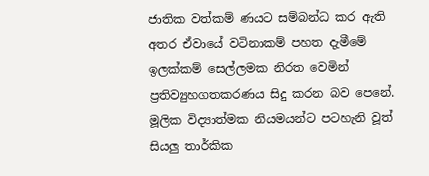ජාතික වත්කම් ණයට සම්බන්ධ කර ඇති අතර ඒවායේ වටිනාකම් පහත දැමීමේ ඉලක්කම් සෙල්ලමක නිරත වෙමින් ප්‍රතිව්‍යුහගතකරණය සිදු කරන බව පෙනේ. මූලික විද්‍යාත්මක නියමයන්ට පටහැනි වූත් සියලු තාර්කික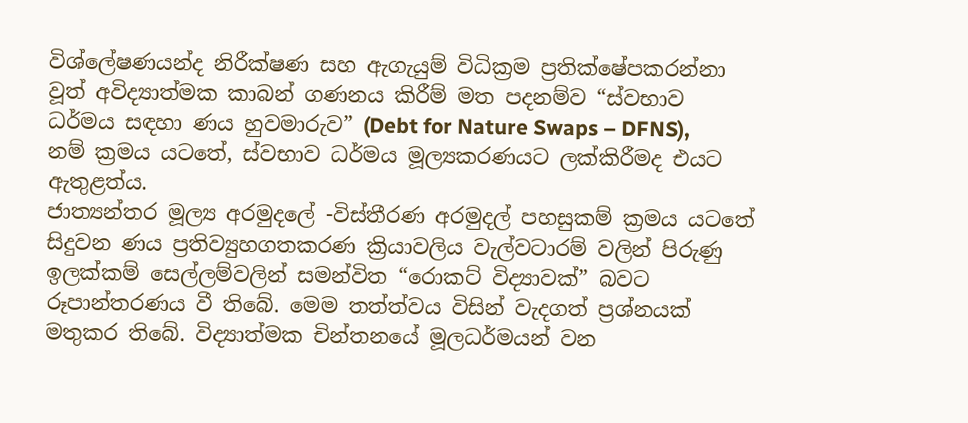විශ්ලේෂණයන්ද නිරීක්ෂණ සහ ඇගැයුම් විධික්‍රම ප්‍රතික්ෂේපකරන්නා වූත් අවිද්‍යාත්මක කාබන් ගණනය කිරීම් මත පදනම්ව “ස්වභාව ධර්මය සඳහා ණය හුවමාරුව” (Debt for Nature Swaps – DFNS), නම් ක්‍රමය යටතේ, ස්වභාව ධර්මය මූල්‍යකරණයට ලක්කිරීමද එයට ඇතුළත්ය.
ජාත්‍යන්තර මූල්‍ය අරමුදලේ -විස්තීරණ අරමුදල් පහසුකම් ක්‍රමය යටතේ සිදුවන ණය ප්‍රතිව්‍යුහගතකරණ ක්‍රියාවලිය වැල්වටාරම් වලින් පිරුණු ඉලක්කම් සෙල්ලම්වලින් සමන්විත “රොකට් විද්‍යාවක්” බවට රූපාන්තරණය වී තිබේ. මෙම තත්ත්වය විසින් වැදගත් ප්‍රශ්නයක් මතුකර තිබේ. විද්‍යාත්මක චින්තනයේ මූලධර්මයන් වන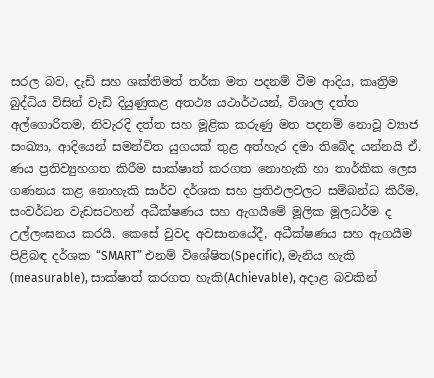සරල බව, දැඩි සහ ශක්තිමත් තර්ක මත පදනම් වීම ආදිය, කෘත්‍රිම බුද්ධිය විසින් වැඩි දියුණුකළ අතථ්‍ය යථාර්ථයන්, විශාල දත්ත අල්ගොරිතම, නිවැරදි දත්ත සහ මූළික කරුණු මත පදනම් නොවූ ව්‍යාජ සංඛ්‍යා, ආදියෙන් සමන්විත යුගයක් තුළ අත්හැර දමා තිබේද යන්නයි ඒ. ණය ප්‍රතිව්‍යුහගත කිරීම සාක්ෂාත් කරගත නොහැකි හා තාර්කික ලෙස ගණනය කළ නොහැකි සාර්ව දර්ශක සහ ප්‍රතිඵලවලට සම්බන්ධ කිරීම, සංවර්ධන වැඩසටහන් අධීක්ෂණය සහ ඇගයීමේ මූලික මූලධර්ම ද උල්ලංඝනය කරයි. කෙසේ වුවද අවසානයේදී, අධීක්ෂණය සහ ඇගයීම පිළිබඳ දර්ශක “SMART” එනම් විශේෂිත(Specific), මැනිය හැකි (measurable), සාක්ෂාත් කරගත හැකි(Achievable), අදාළ බවකින්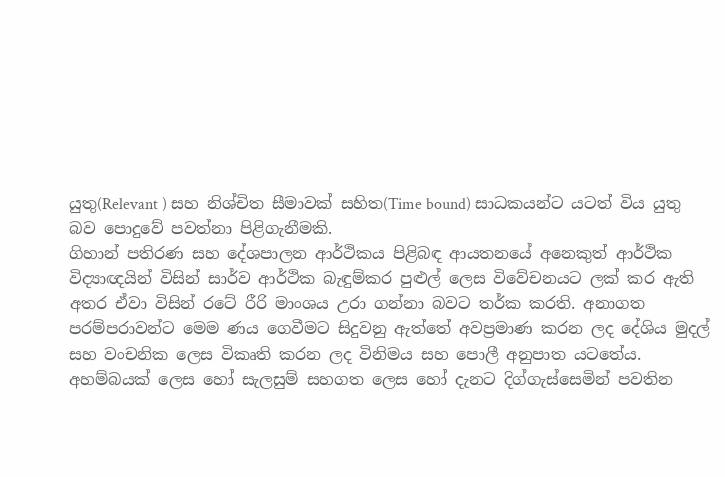යුතු(Relevant ) සහ නිශ්චිත සීමාවක් සහිත(Time bound) සාධකයන්ට යටත් විය යුතු බව පොදුවේ පවත්නා පිළිගැනීමකි.
ගිහාන් පතිරණ සහ දේශපාලන ආර්ථිකය පිළිබඳ ආයතනයේ අනෙකුත් ආර්ථික විද්‍යාඥයින් විසින් සාර්ව ආර්ථික බැඳුම්කර පුළුල් ලෙස විවේචනයට ලක් කර ඇති අතර ඒවා විසින් රටේ රීරි මාංශය උරා ගන්නා බවට තර්ක කරති. අනාගත පරම්පරාවන්ට මෙම ණය ගෙවීමට සිදුවනු ඇත්තේ අවප්‍රමාණ කරන ලද දේශිය මුදල් සහ වංචනික ලෙස විකෘති කරන ලද විනිමය සහ පොලී අනුපාත යටතේය.
අහම්බයක් ලෙස හෝ සැලසුම් සහගත ලෙස හෝ දැනට දිග්ගැස්සෙමින් පවතින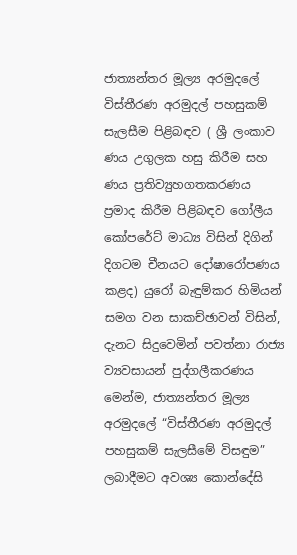ජාත්‍යන්තර මූල්‍ය අරමුදලේ විස්තීරණ අරමුදල් පහසුකම් සැලසීම පිළිබඳව ( ශ්‍රී ලංකාව ණය උගුලක හසු කිරීම සහ ණය ප්‍රතිව්‍යුහගතකරණය ප්‍රමාද කිරීම පිළිබඳව ගෝලීය කෝපරේට් මාධ්‍ය විසින් දිගින් දිගටම චීනයට දෝෂාරෝපණය කළද) යුරෝ බැඳුම්කර හිමියන් සමග වන සාකච්ඡාවන් විසින්, දැනට සිදුවෙමින් පවත්නා රාජ්‍ය ව්‍යවසායන් පුද්ගලීකරණය මෙන්ම, ජාත්‍යන්තර මූල්‍ය අරමුදලේ “විස්තීරණ අරමුදල් පහසුකම් සැලසීමේ විසඳුම” ලබාදීමට අවශ්‍ය කොන්දේසි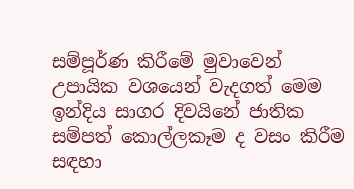සම්පූර්ණ කිරීමේ මුවාවෙන් උපායික වශයෙන් වැදගත් මෙම ඉන්දිය සාගර දිවයිනේ ජාතික සම්පත් කොල්ලකෑම ද වසං කිරීම සඳහා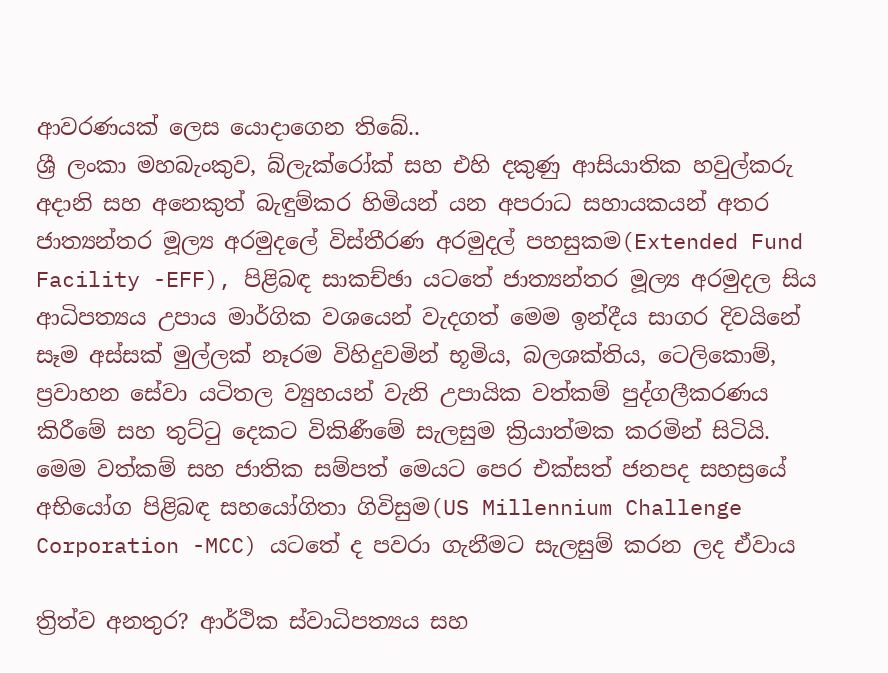ආවරණයක් ලෙස යොදාගෙන තිබේ..
ශ්‍රී ලංකා මහබැංකුව, බ්ලැක්රෝක් සහ එහි දකුණු ආසියාතික හවුල්කරු අදානි සහ අනෙකුත් බැඳුම්කර හිමියන් යන අපරාධ සහායකයන් අතර ජාත්‍යන්තර මූල්‍ය අරමුදලේ විස්තීරණ අරමුදල් පහසුකම(Extended Fund Facility -EFF), පිළිබඳ සාකච්ඡා යටතේ ජාත්‍යන්තර මූල්‍ය අරමුදල සිය ආධිපත්‍යය උපාය මාර්ගික වශයෙන් වැදගත් මෙම ඉන්දීය සාගර දිවයිනේ සෑම අස්සක් මුල්ලක් නෑරම විහිදුවමින් භූමිය, බලශක්තිය, ටෙලිකොම්, ප්‍රවාහන සේවා යටිතල ව්‍යුහයන් වැනි උපායික වත්කම් පුද්ගලීකරණය කිරීමේ සහ තුට්ටු දෙකට විකිණීමේ සැලසුම ක්‍රියාත්මක කරමින් සිටියි. මෙම වත්කම් සහ ජාතික සම්පත් මෙයට පෙර එක්සත් ජනපද සහස්‍රයේ අභියෝග පිළිබඳ සහයෝගිතා ගිවිසුම(US Millennium Challenge Corporation -MCC) යටතේ ද පවරා ගැනීමට සැලසුම් කරන ලද ඒවාය

ත්‍රිත්ව අනතුර? ආර්ථික ස්වාධිපත්‍යය සහ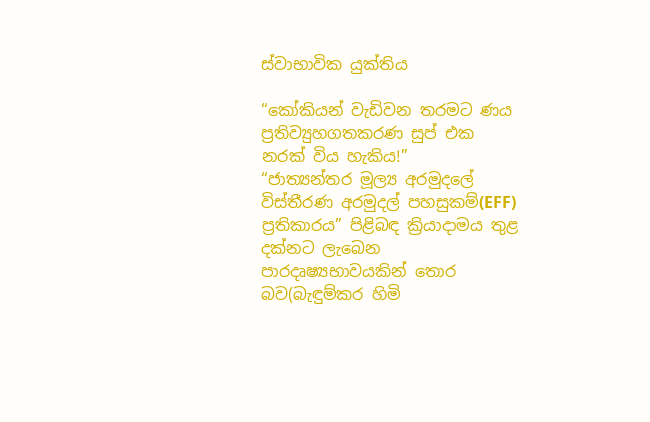ස්වාභාවික යුක්තිය

“කෝකියන් වැඩිවන තරමට ණය ප්‍රතිව්‍යුහගතකරණ සුප් එක නරක් විය හැකිය!”
“ජාත්‍යන්තර මූල්‍ය අරමුදලේ විස්තීරණ අරමුදල් පහසුකම්(EFF) ප්‍රතිකාරය” පිළිබඳ ක්‍රියාදාමය තුළ දක්නට ලැබෙන පාරදෘෂ්‍යභාවයකින් තොර බව(බැඳුම්කර හිමි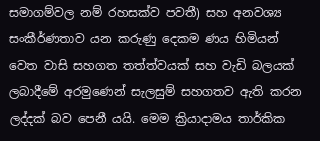සමාගම්වල නම් රහසක්ව පවතී) සහ අනවශ්‍ය සංකීර්ණතාව යන කරුණු දෙකම ණය හිමියන් වෙත වාසි සහගත තත්ත්වයක් සහ වැඩි බලයක් ලබාදීමේ අරමුණෙන් සැලසුම් සහගතව ඇති කරන ලද්දක් බව පෙනී යයි. මෙම ක්‍රියාදාමය තාර්කික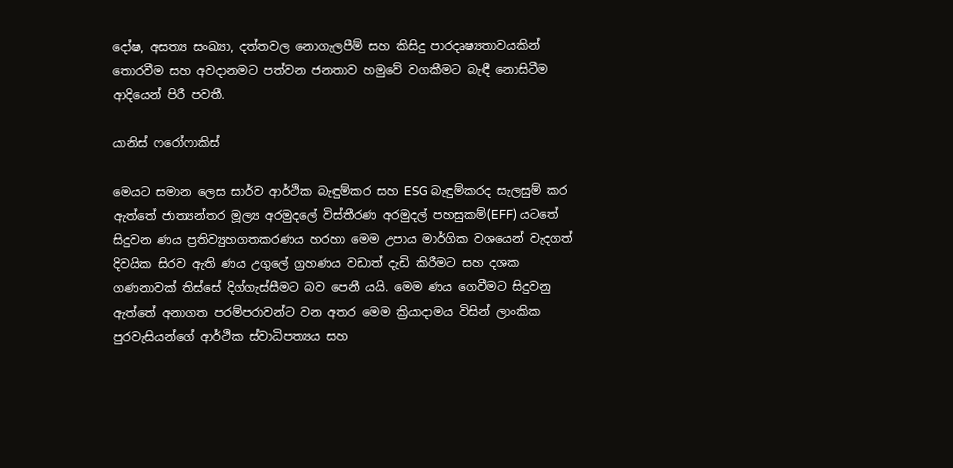දෝෂ, අසත්‍ය සංඛ්‍යා, දත්තවල නොගැලපීම් සහ කිසිදු පාරදෘෂ්‍යතාවයකින් තොරවීම සහ අවදානමට පත්වන ජනතාව හමුවේ වගකීමට බැඳී නොසිටීම ආදියෙන් පිරී පවතී.

යානිස් ෆරෝෆාකිස්

මෙයට සමාන ලෙස සාර්ව ආර්ථික බැඳුම්කර සහ ESG බැඳුම්කරද සැලසුම් කර ඇත්තේ ජාත්‍යන්තර මූල්‍ය අරමුදලේ විස්තීරණ අරමුදල් පහසුකම්(EFF) යටතේ සිදුවන ණය ප්‍රතිව්‍යුහගතකරණය හරහා මෙම උපාය මාර්ගික වශයෙන් වැදගත් දිවයික සිරව ඇති ණය උගුලේ ග්‍රහණය වඩාත් දැඩි කිරීමට සහ දශක ගණනාවක් තිස්සේ දිග්ගැස්සීමට බව පෙනී යයි. මෙම ණය ගෙවීමට සිදුවනු ඇත්තේ අනාගත පරම්පරාවන්ට වන අතර මෙම ක්‍රියාදාමය විසින් ලාංකික පුරවැසියන්ගේ ආර්ථික ස්වාධිපත්‍යය සහ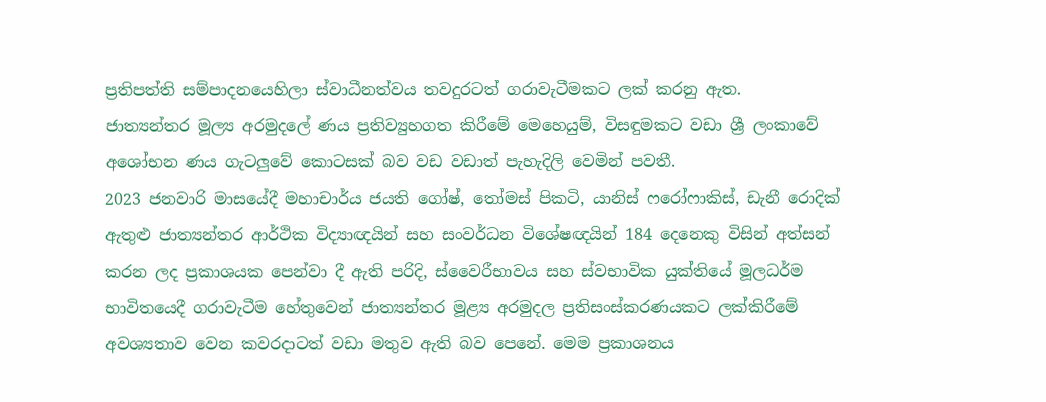ප්‍රතිපත්ති සම්පාදනයෙහිලා ස්වාධීනත්වය තවදුරටත් ගරාවැටීමකට ලක් කරනු ඇත.
ජාත්‍යන්තර මූල්‍ය අරමුදලේ ණය ප්‍රතිව්‍යුහගත කිරීමේ මෙහෙයුම්, විසඳුමකට වඩා ශ්‍රී ලංකාවේ අශෝභන ණය ගැටලුවේ කොටසක් බව වඩ වඩාත් පැහැදිලි වෙමින් පවතී.
2023 ජනවාරි මාසයේදී මහාචාර්ය ජයති ගෝෂ්, තෝමස් පිකටි, යානිස් ෆරෝෆාකිස්, ඩැනී රොදික් ඇතුළු ජාත්‍යන්තර ආර්ථික විද්‍යාඥයින් සහ සංවර්ධන විශේෂඥයින් 184 දෙනෙකු විසින් අත්සන් කරන ලද ප්‍රකාශයක පෙන්වා දී ඇති පරිදි, ස්වෛරීභාවය සහ ස්වභාවික යුක්තියේ මූලධර්ම භාවිතයෙදී ගරාවැටීම හේතුවෙන් ජාත්‍යන්තර මූළ්‍ය අරමුදල ප්‍රතිසංස්කරණයකට ලක්කිරීමේ අවශ්‍යතාව වෙන කවරදාටත් වඩා මතුව ඇති බව පෙනේ. මෙම ප්‍රකාශනය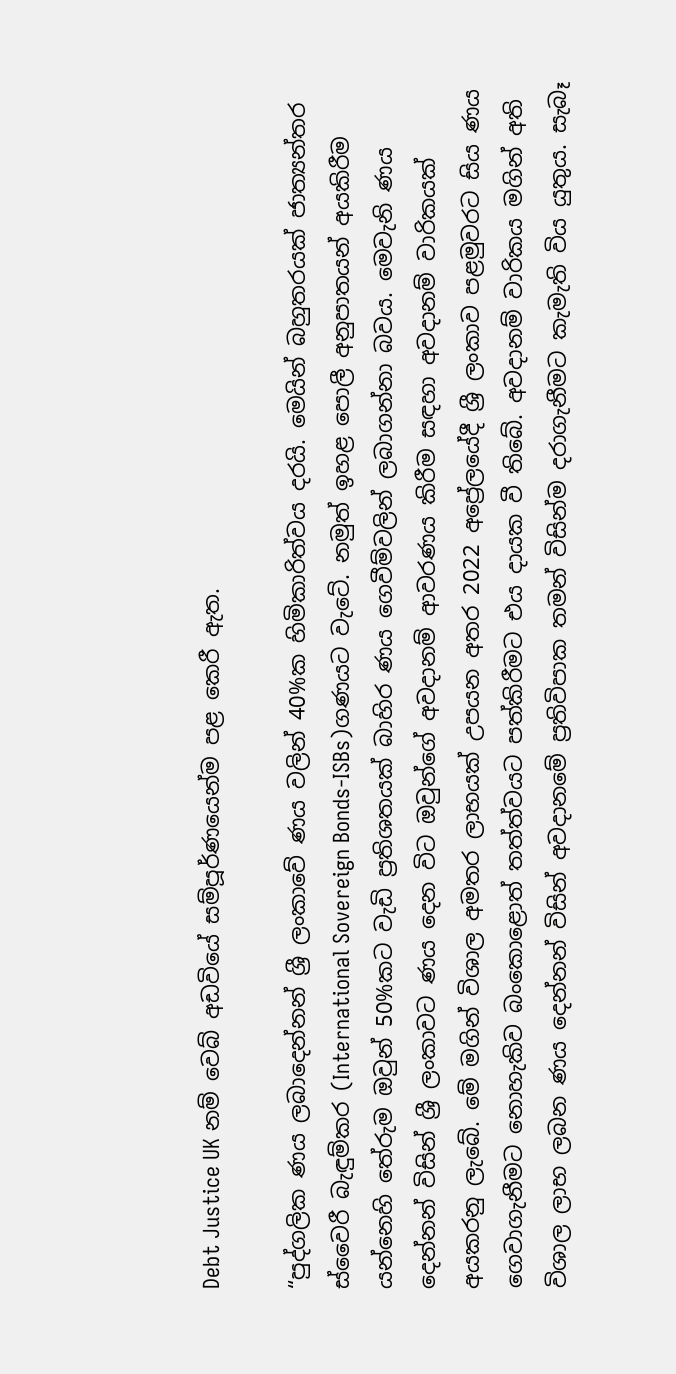Debt Justice UK නම් වෙබ් අඩවියේ සම්පූර්ණයෙන්ම පළ කෙරී ඇත.

“පුද්ගලික ණය ලබාදෙන්නන් ශ්‍රී ලංකාවේ ණය වලින් 40%ක හිමිකාරිත්වය දරයි. මෙයින් බහුතරයක් ජාත්‍යන්තර ස්වෛරී බැඳුම්කර (International Sovereign Bonds-ISBs)ගණයට වැටේ. නමුත් ඉහළ පොලී අනුපාතයන් අයකිරීම යන්නෙහි තේරුම ඔවුන් 50%කට වැඩි ප්‍රතිශතයක් බාහිර ණය ගෙවීම්වලින් ලබාගන්නා බවය. මෙවැනි ණය දෙන්නන් විසින් ශ්‍රී ලංකාවට ණය දෙන විට ඔවුන්ගේ අවදානම් ආවරණය කිරීම සඳහා අවදානම් වාරිකයක් අයකරනු ලැබේ. මේ මගින් විශාල අමතර ලාභයක් උපයන අතර 2022 අප්‍රේලයේදී ශ්‍රී ලංකාව පළමුවරට සිය ණය ගෙවාගැනීමට නොහැකිව බංකොළොත් තත්ත්වයට පත්කිරීමට එය දායක වී තිබේ. අවදානම් වාරිකය මගින් අති විශාල ලාභ ලබන ණය දෙන්නන් විසින් අවදානමේ ප්‍රතිවිපාක තමන් විසින්ම දරාගැනීමට කැමැති විය යුතුය. සැබෑ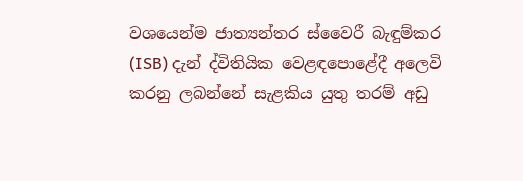වශයෙන්ම ජාත්‍යන්තර ස්වෛරී බැඳුම්කර (ISB) දැන් ද්විතියික වෙළඳපොළේදී අලෙවි කරනු ලබන්නේ සැළකිය යුතු තරම් අඩු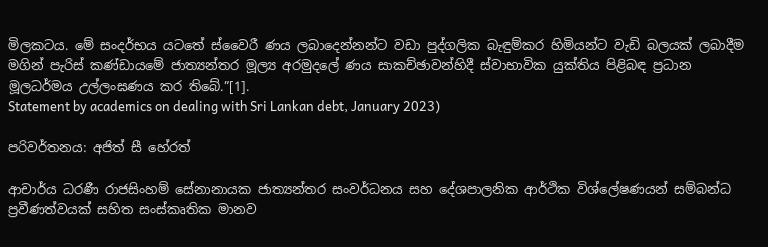මිලකටය. මේ සංදර්භය යටතේ ස්වෛරී ණය ලබාදෙන්නන්ට වඩා පුද්ගලික බැඳුම්කර හිමියන්ට වැඩි බලයක් ලබාදීම මගින් පැරිස් කණ්ඩායමේ ජාත්‍යන්තර මූල්‍ය අරමුදලේ ණය සාකච්ඡාවන්හිදී ස්වාභාවික යුක්තිය පිළිබඳ ප්‍රධාන මූලධර්මය උල්ලංඝණය කර තිබේ.”[1].
Statement by academics on dealing with Sri Lankan debt, January 2023)

පරිවර්තනය: අජිත් සී හේරත්

ආචාර්ය ධරණී රාජසිංහම් සේනානායක ජාත්‍යන්තර සංවර්ධනය සහ දේශපාලනික ආර්ථික විශ්ලේෂණයන් සම්බන්ධ ප්‍රවීණත්වයක් සහිත සංස්කෘතික මානව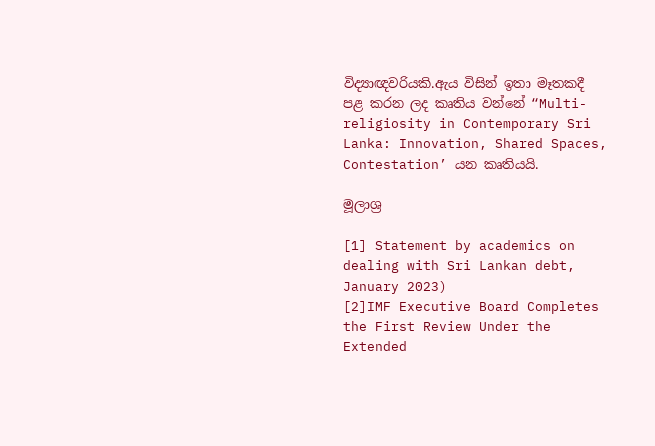විද්‍යාඥවරියකි.ඇය විසින් ඉතා මෑතකදී පළ කරන ලද කෘතිය වන්නේ “Multi-religiosity in Contemporary Sri Lanka: Innovation, Shared Spaces, Contestation’ යන කෘතියයි.

මූලාශ්‍ර

[1] Statement by academics on dealing with Sri Lankan debt, January 2023)
[2]IMF Executive Board Completes the First Review Under the Extended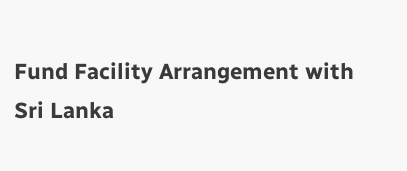Fund Facility Arrangement with Sri Lanka